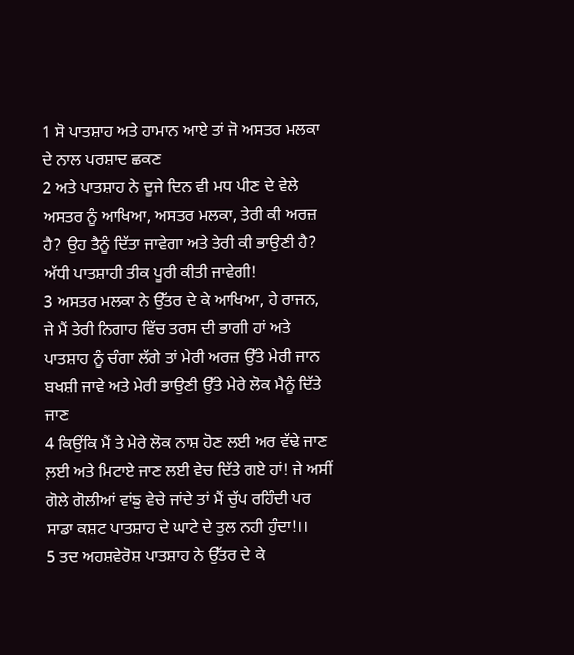1 ਸੋ ਪਾਤਸ਼ਾਹ ਅਤੇ ਹਾਮਾਨ ਆਏ ਤਾਂ ਜੋ ਅਸਤਰ ਮਲਕਾ ਦੇ ਨਾਲ ਪਰਸ਼ਾਦ ਛਕਣ
2 ਅਤੇ ਪਾਤਸ਼ਾਹ ਨੇ ਦੂਜੇ ਦਿਨ ਵੀ ਮਧ ਪੀਣ ਦੇ ਵੇਲੇ ਅਸਤਰ ਨੂੰ ਆਖਿਆ, ਅਸਤਰ ਮਲਕਾ, ਤੇਰੀ ਕੀ ਅਰਜ਼ ਹੈ? ਉਹ ਤੈਨੂੰ ਦਿੱਤਾ ਜਾਵੇਗਾ ਅਤੇ ਤੇਰੀ ਕੀ ਭਾਉਣੀ ਹੈ? ਅੱਧੀ ਪਾਤਸ਼ਾਹੀ ਤੀਕ ਪੂਰੀ ਕੀਤੀ ਜਾਵੇਗੀ!
3 ਅਸਤਰ ਮਲਕਾ ਨੇ ਉੱਤਰ ਦੇ ਕੇ ਆਖਿਆ, ਹੇ ਰਾਜਨ, ਜੇ ਮੈਂ ਤੇਰੀ ਨਿਗਾਹ ਵਿੱਚ ਤਰਸ ਦੀ ਭਾਗੀ ਹਾਂ ਅਤੇ ਪਾਤਸ਼ਾਹ ਨੂੰ ਚੰਗਾ ਲੱਗੇ ਤਾਂ ਮੇਰੀ ਅਰਜ਼ ਉੱਤੇ ਮੇਰੀ ਜਾਨ ਬਖਸ਼ੀ ਜਾਵੇ ਅਤੇ ਮੇਰੀ ਭਾਉਣੀ ਉੱਤੇ ਮੇਰੇ ਲੋਕ ਮੈਨੂੰ ਦਿੱਤੇ ਜਾਣ
4 ਕਿਉਂਕਿ ਮੈਂ ਤੇ ਮੇਰੇ ਲੋਕ ਨਾਸ਼ ਹੋਣ ਲਈ ਅਰ ਵੱਢੇ ਜਾਣ ਲ਼ਈ ਅਤੇ ਮਿਟਾਏ ਜਾਣ ਲਈ ਵੇਚ ਦਿੱਤੇ ਗਏ ਹਾਂ! ਜੇ ਅਸੀਂ ਗੋਲੇ ਗੋਲੀਆਂ ਵਾਂਙੁ ਵੇਚੇ ਜਾਂਦੇ ਤਾਂ ਮੈਂ ਚੁੱਪ ਰਹਿੰਦੀ ਪਰ ਸਾਡਾ ਕਸ਼ਟ ਪਾਤਸ਼ਾਹ ਦੇ ਘਾਟੇ ਦੇ ਤੁਲ ਨਹੀ ਹੁੰਦਾ!।।
5 ਤਦ ਅਹਸ਼ਵੇਰੋਸ਼ ਪਾਤਸ਼ਾਹ ਨੇ ਉੱਤਰ ਦੇ ਕੇ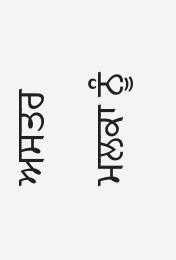ਅਸਤਰ ਮਲਕਾ ਨੂੰ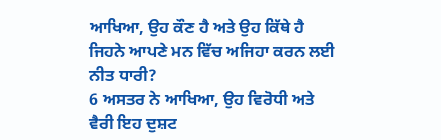ਆਖਿਆ, ਉਹ ਕੌਣ ਹੈ ਅਤੇ ਉਹ ਕਿੱਥੇ ਹੈ ਜਿਹਨੇ ਆਪਣੇ ਮਨ ਵਿੱਚ ਅਜਿਹਾ ਕਰਨ ਲਈ ਨੀਤ ਧਾਰੀ?
6 ਅਸਤਰ ਨੇ ਆਖਿਆ, ਉਹ ਵਿਰੋਧੀ ਅਤੇ ਵੈਰੀ ਇਹ ਦੁਸ਼ਟ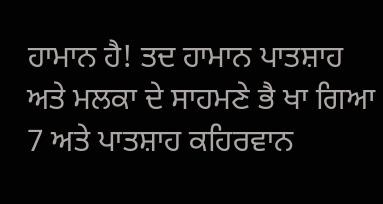ਹਾਮਾਨ ਹੈ! ਤਦ ਹਾਮਾਨ ਪਾਤਸ਼ਾਹ ਅਤੇ ਮਲਕਾ ਦੇ ਸਾਹਮਣੇ ਭੈ ਖਾ ਗਿਆ
7 ਅਤੇ ਪਾਤਸ਼ਾਹ ਕਹਿਰਵਾਨ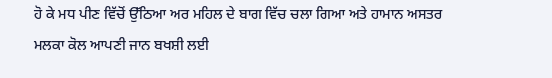ਹੋ ਕੇ ਮਧ ਪੀਣ ਵਿੱਚੋਂ ਉੱਠਿਆ ਅਰ ਮਹਿਲ ਦੇ ਬਾਗ ਵਿੱਚ ਚਲਾ ਗਿਆ ਅਤੇ ਹਾਮਾਨ ਅਸਤਰ ਮਲਕਾ ਕੋਲ ਆਪਣੀ ਜਾਨ ਬਖਸ਼ੀ ਲਈ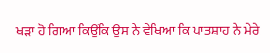ਖੜਾ ਹੋ ਗਿਆ ਕਿਉਂਕਿ ਉਸ ਨੇ ਵੇਖਿਆ ਕਿ ਪਾਤਸ਼ਾਹ ਨੇ ਮੇਰੇ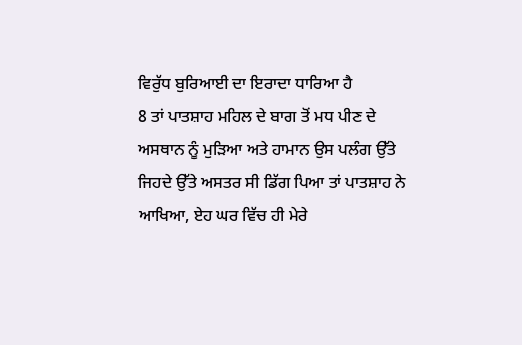ਵਿਰੁੱਧ ਬੁਰਿਆਈ ਦਾ ਇਰਾਦਾ ਧਾਰਿਆ ਹੈ
8 ਤਾਂ ਪਾਤਸ਼ਾਹ ਮਹਿਲ ਦੇ ਬਾਗ ਤੋਂ ਮਧ ਪੀਣ ਦੇ ਅਸਥਾਨ ਨੂੰ ਮੁੜਿਆ ਅਤੇ ਹਾਮਾਨ ਉਸ ਪਲੰਗ ਉੱਤੇ ਜਿਹਦੇ ਉੱਤੇ ਅਸਤਰ ਸੀ ਡਿੱਗ ਪਿਆ ਤਾਂ ਪਾਤਸ਼ਾਹ ਨੇ ਆਖਿਆ, ਏਹ ਘਰ ਵਿੱਚ ਹੀ ਮੇਰੇ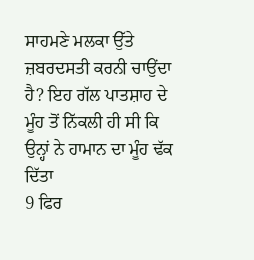ਸਾਹਮਣੇ ਮਲਕਾ ਉੱਤੇ ਜ਼ਬਰਦਸਤੀ ਕਰਨੀ ਚਾਉਂਦਾ ਹੈ? ਇਹ ਗੱਲ ਪਾਤਸ਼ਾਹ ਦੇ ਮੂੰਹ ਤੋਂ ਨਿੱਕਲੀ ਹੀ ਸੀ ਕਿ ਉਨ੍ਹਾਂ ਨੇ ਹਾਮਾਨ ਦਾ ਮੂੰਹ ਢੱਕ ਦਿੱਤਾ
9 ਫਿਰ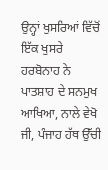ਉਨ੍ਹਾਂ ਖੁਸਰਿਆਂ ਵਿੱਚੋਂ ਇੱਕ ਖੁਸਰੇ ਹਰਬੋਨਾਹ ਨੇ ਪਾਤਸ਼ਾਹ ਦੇ ਸਨਮੁਖ ਆਖਿਆ, ਨਾਲੇ ਵੇਖੋ ਜੀ, ਪੰਜਾਹ ਹੱਥ ਉੱਚੀ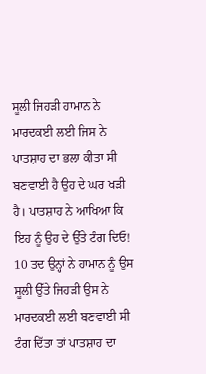ਸੂਲੀ ਜਿਹੜੀ ਹਾਮਾਨ ਨੇ ਮਾਰਦਕਈ ਲਈ ਜਿਸ ਨੇ ਪਾਤਸ਼ਾਹ ਦਾ ਭਲਾ ਕੀਤਾ ਸੀ ਬਣਵਾਈ ਹੈ ਉਹ ਦੇ ਘਰ ਖੜੀ ਹੈ। ਪਾਤਸ਼ਾਹ ਨੇ ਆਖਿਆ ਕਿ ਇਹ ਨੂੰ ਉਹ ਦੇ ਉੱਤੇ ਟੰਗ ਦਿਓ!
10 ਤਦ ਉਨ੍ਹਾਂ ਨੇ ਹਾਮਾਨ ਨੂੰ ਉਸ ਸੂਲੀ ਉੱਤੇ ਜਿਹੜੀ ਉਸ ਨੇ ਮਾਰਦਕਈ ਲਈ ਬਣਵਾਈ ਸੀ ਟੰਗ ਦਿੱਤਾ ਤਾਂ ਪਾਤਸ਼ਾਹ ਦਾ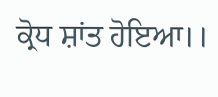ਕ੍ਰੋਧ ਸ਼ਾਂਤ ਹੋਇਆ।।